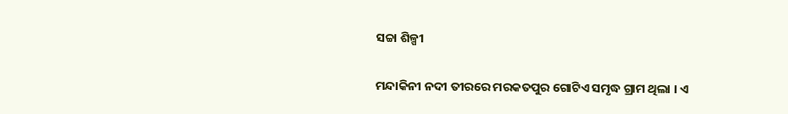ସଚ୍ଚା ଶିଳ୍ପୀ

ମନ୍ଦାକିନୀ ନଦୀ ତୀରରେ ମରକତପୁର ଗୋଟିଏ ସମୃଦ୍ଧ ଗ୍ରାମ ଥିଲା । ଏ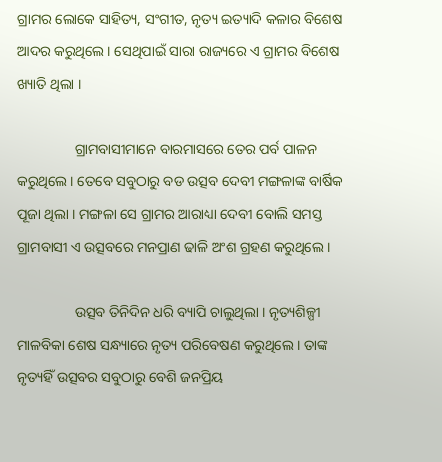ଗ୍ରାମର ଲୋକେ ସାହିତ୍ୟ, ସଂଗୀତ, ନୃତ୍ୟ ଇତ୍ୟାଦି କଳାର ବିଶେଷ ଆଦର କରୁଥିଲେ । ସେଥିପାଇଁ ସାରା ରାଜ୍ୟରେ ଏ ଗ୍ରାମର ବିଶେଷ ଖ୍ୟାତି ଥିଲା ।

                ଗ୍ରାମବାସୀମାନେ ବାରମାସରେ ତେର ପର୍ବ ପାଳନ କରୁଥିଲେ । ତେବେ ସବୁଠାରୁ ବଡ ଉତ୍ସବ ଦେବୀ ମଙ୍ଗଳାଙ୍କ ବାର୍ଷିକ ପୂଜା ଥିଲା । ମଙ୍ଗଳା ସେ ଗ୍ରାମର ଆରାଧ୍ୟା ଦେବୀ ବୋଲି ସମସ୍ତ ଗ୍ରାମବାସୀ ଏ ଉତ୍ସବରେ ମନପ୍ରାଣ ଢାଳି ଅଂଶ ଗ୍ରହଣ କରୁଥିଲେ ।

                ଉତ୍ସବ ତିନିଦିନ ଧରି ବ୍ୟାପି ଚାଲୁଥିଲା । ନୃତ୍ୟଶିଳ୍ପୀ ମାଳବିକା ଶେଷ ସନ୍ଧ୍ୟାରେ ନୃତ୍ୟ ପରିବେଷଣ କରୁଥିଲେ । ତାଙ୍କ ନୃତ୍ୟହିଁ ଉତ୍ସବର ସବୁଠାରୁ ବେଶି ଜନପ୍ରିୟ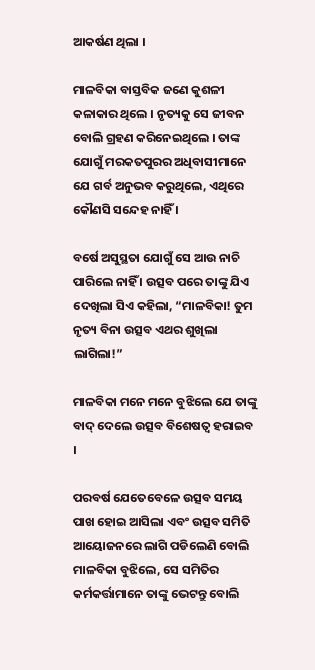ଆକର୍ଷଣ ଥିଲା ।

ମାଳବିକା ବାସ୍ତବିକ ଜଣେ କୁଶଳୀ କଳାକାର ଥିଲେ । ନୃତ୍ୟକୁ ସେ ଜୀବନ ବୋଲି ଗ୍ରହଣ କରିନେଇଥିଲେ । ତାଙ୍କ ଯୋଗୁଁ ମରକତପୁରର ଅଧିବାସୀମାନେ ଯେ ଗର୍ବ ଅନୁଭବ କରୁଥିଲେ, ଏଥିରେ କୌଣସି ସନ୍ଦେହ ନାହିଁ ।

ବର୍ଷେ ଅସୁସ୍ଥତା ଯୋଗୁଁ ସେ ଆଉ ନାଚି ପାରିଲେ ନାହିଁ । ଉତ୍ସବ ପରେ ତାଙ୍କୁ ଯିଏ ଦେଖିଲା ସିଏ କହିଲା, “ମାଳବିକା! ତୁମ ନୃତ୍ୟ ବିନା ଉତ୍ସବ ଏଥର ଶୁଖିଲା ଲାଗିଲା!”

ମାଳବିକା ମନେ ମନେ ବୁଝିଲେ ଯେ ତାଙ୍କୁ ବାଦ୍ ଦେଲେ ଉତ୍ସବ ବିଶେଷତ୍ୱ ହରାଇବ ।

ପରବର୍ଷ ଯେତେବେଳେ ଉତ୍ସବ ସମୟ ପାଖ ହୋଇ ଆସିଲା ଏବଂ ଉତ୍ସବ ସମିତି ଆୟୋଜନରେ ଲାଗି ପଡିଲେଣି ବୋଲି ମାଳବିକା ବୁଝିଲେ, ସେ ସମିତିର କର୍ମକର୍ତ୍ତାମାନେ ତାଙ୍କୁ ଭେଟନ୍ତୁ ବୋଲି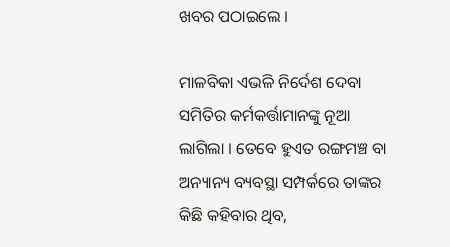ଖବର ପଠାଇଲେ ।

ମାଳବିକା ଏଭଳି ନିର୍ଦେଶ ଦେବା ସମିତିର କର୍ମକର୍ତ୍ତାମାନଙ୍କୁ ନୂଆ ଲାଗିଲା । ତେବେ ହୁଏତ ରଙ୍ଗମଞ୍ଚ ବା ଅନ୍ୟାନ୍ୟ ବ୍ୟବସ୍ଥା ସମ୍ପର୍କରେ ତାଙ୍କର କିଛି କହିବାର ଥିବ,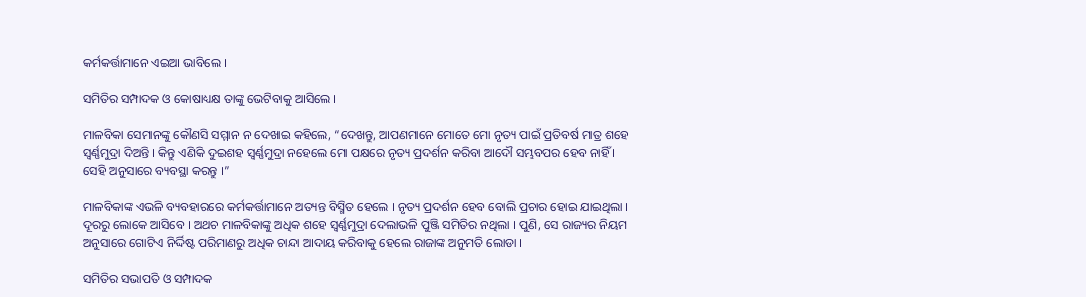କର୍ମକର୍ତ୍ତାମାନେ ଏଇଆ ଭାବିଲେ ।

ସମିତିର ସମ୍ପାଦକ ଓ କୋଷାଧ୍ୟକ୍ଷ ତାଙ୍କୁ ଭେଟିବାକୁ ଆସିଲେ ।

ମାଳବିକା ସେମାନଙ୍କୁ କୌଣସି ସମ୍ମାନ ନ ଦେଖାଇ କହିଲେ, “ଦେଖନ୍ତୁ, ଆପଣମାନେ ମୋତେ ମୋ ନୃତ୍ୟ ପାଇଁ ପ୍ରତିବର୍ଷ ମାତ୍ର ଶହେ ସ୍ୱର୍ଣ୍ଣମୁଦ୍ରା ଦିଅନ୍ତି । କିନ୍ତୁ ଏଣିକି ଦୁଇଶହ ସ୍ୱର୍ଣ୍ଣମୁଦ୍ରା ନହେଲେ ମୋ ପକ୍ଷରେ ନୃତ୍ୟ ପ୍ରଦର୍ଶନ କରିବା ଆଦୌ ସମ୍ଭବପର ହେବ ନାହିଁ । ସେହି ଅନୁସାରେ ବ୍ୟବସ୍ଥା କରନ୍ତୁ ।”

ମାଳବିକାଙ୍କ ଏଭଳି ବ୍ୟବହାରରେ କର୍ମକର୍ତ୍ତାମାନେ ଅତ୍ୟନ୍ତ ବିସ୍ମିତ ହେଲେ । ନୃତ୍ୟ ପ୍ରଦର୍ଶନ ହେବ ବୋଲି ପ୍ରଚାର ହୋଇ ଯାଇଥିଲା । ଦୂରରୁ ଲୋକେ ଆସିବେ । ଅଥଚ ମାଳବିକାଙ୍କୁ ଅଧିକ ଶହେ ସ୍ୱର୍ଣ୍ଣମୁଦ୍ରା ଦେଲାଭଳି ପୁଞ୍ଜି ସମିତିର ନଥିଲା । ପୁଣି, ସେ ରାଜ୍ୟର ନିୟମ ଅନୁସାରେ ଗୋଟିଏ ନିର୍ଦ୍ଦିଷ୍ଟ ପରିମାଣରୁ ଅଧିକ ଚାନ୍ଦା ଆଦାୟ କରିବାକୁ ହେଲେ ରାଜାଙ୍କ ଅନୁମତି ଲୋଡା ।

ସମିତିର ସଭାପତି ଓ ସମ୍ପାଦକ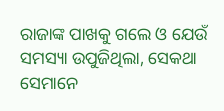ରାଜାଙ୍କ ପାଖକୁ ଗଲେ ଓ ଯେଉଁ ସମସ୍ୟା ଉପୁଜିଥିଲା, ସେକଥା ସେମାନେ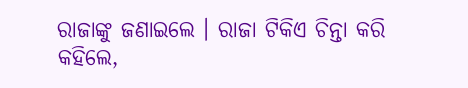ରାଜାଙ୍କୁ ଜଣାଇଲେ । ରାଜା ଟିକିଏ ଚିନ୍ତା କରି କହିଲେ,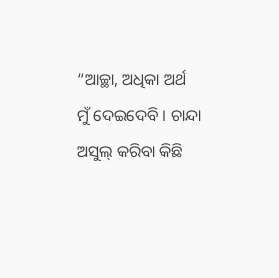“ଆଚ୍ଛା, ଅଧିକା ଅର୍ଥ ମୁଁ ଦେଇଦେବି । ଚାନ୍ଦା ଅସୁଲ୍ କରିବା କିଛି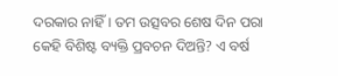ଦରକାର ନାହିଁ । ତମ ଉତ୍ସବର ଶେଷ ଦିନ ପରା କେହି ବିଶିଷ୍ଟ ବ୍ୟକ୍ତି ପ୍ରବଚନ ଦିଅନ୍ତି? ଏ ବର୍ଷ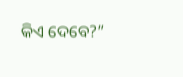କିଏ ଦେବେ?”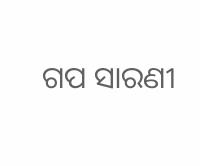ଗପ ସାରଣୀ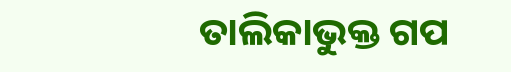ତାଲିକାଭୁକ୍ତ ଗପ